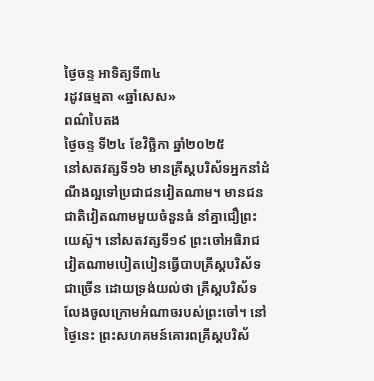ថ្ងៃចន្ទ អាទិត្យទី៣៤
រដូវធម្មតា «ឆ្នាំសេស»
ពណ៌បៃតង
ថ្ងៃចន្ទ ទី២៤ ខែវិច្ឆិកា ឆ្នាំ២០២៥
នៅសតវត្សទី១៦ មានគ្រីស្តបរិស័ទអ្នកនាំដំណឹងល្អទៅប្រជាជនវៀតណាម។ មានជនជាតិវៀតណាមមួយចំនួនធំ នាំគ្នាជឿព្រះយេស៊ូ។ នៅសតវត្សទី១៩ ព្រះចៅអធិរាជវៀតណាមបៀតបៀនធ្វើបាបគ្រីស្តបរិស័ទជាច្រើន ដោយទ្រង់យល់ថា គ្រីស្តបរិស័ទលែងចូលក្រោមអំណាចរបស់ព្រះចៅ។ នៅថ្ងៃនេះ ព្រះសហគមន៍គោរពគ្រីស្តបរិស័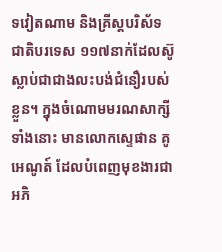ទវៀតណាម និងគ្រីស្តបរិស័ទជាតិបរទេស ១១៧នាក់ដែលស៊ូស្លាប់ជាជាងលះបង់ជំនឿរបស់ខ្លួន។ ក្នុងចំណោមមរណសាក្សីទាំងនោះ មានលោកស្ទេផាន គូអេណូត៍ ដែលបំពេញមុខងារជាអភិ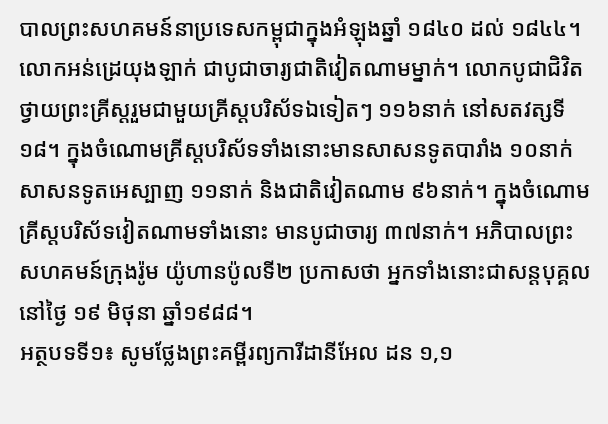បាលព្រះសហគមន៍នាប្រទេសកម្ពុជាក្នុងអំឡុងឆ្នាំ ១៨៤០ ដល់ ១៨៤៤។
លោកអន់ដ្រេយុងឡាក់ ជាបូជាចារ្យជាតិវៀតណាមម្នាក់។ លោកបូជាជិវិតថ្វាយព្រះគ្រីស្តរួមជាមួយគ្រីស្តបរិស័ទឯទៀតៗ ១១៦នាក់ នៅសតវត្សទី ១៨។ ក្នុងចំណោមគ្រីស្តបរិស័ទទាំងនោះមានសាសនទូតបារាំង ១០នាក់ សាសនទូតអេស្បាញ ១១នាក់ និងជាតិវៀតណាម ៩៦នាក់។ ក្នុងចំណោមគ្រីស្តបរិស័ទវៀតណាមទាំងនោះ មានបូជាចារ្យ ៣៧នាក់។ អភិបាលព្រះសហគមន៍ក្រុងរ៉ូម យ៉ូហានប៉ូលទី២ ប្រកាសថា អ្នកទាំងនោះជាសន្តបុគ្គលនៅថ្ងៃ ១៩ មិថុនា ឆ្នាំ១៩៨៨។
អត្ថបទទី១៖ សូមថ្លែងព្រះគម្ពីរព្យការីដានីអែល ដន ១,១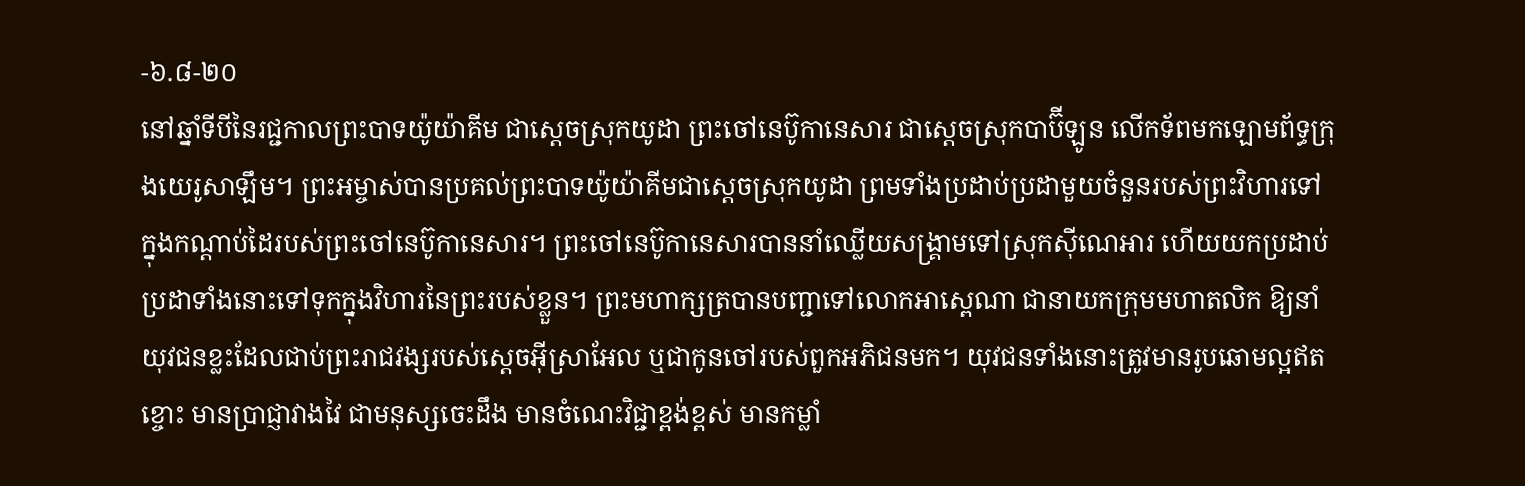-៦.៨-២០
នៅឆ្នាំទីបីនៃរជ្ជកាលព្រះបាទយ៉ូយ៉ាគីម ជាស្តេចស្រុកយូដា ព្រះចៅនេប៊ូកានេសារ ជាស្តេចស្រុកបាប៊ីឡូន លើកទ័ពមកឡោមព័ទ្ធក្រុងយេរូសាឡឹម។ ព្រះអម្ចាស់បានប្រគល់ព្រះបាទយ៉ូយ៉ាគីមជាស្តេចស្រុកយូដា ព្រមទាំងប្រដាប់ប្រដាមួយចំនួនរបស់ព្រះវិហារទៅក្នុងកណ្ដាប់ដៃរបស់ព្រះចៅនេប៊ូកានេសារ។ ព្រះចៅនេប៊ូកានេសារបាននាំឈ្លើយសង្គ្រាមទៅស្រុកស៊ីណេអារ ហើយយកប្រដាប់ប្រដាទាំងនោះទៅទុកក្នុងវិហារនៃព្រះរបស់ខ្លួន។ ព្រះមហាក្សត្របានបញ្ជាទៅលោកអាស្ពេណា ជានាយកក្រុមមហាតលិក ឱ្យនាំយុវជនខ្លះដែលជាប់ព្រះរាជវង្សរបស់ស្តេចអ៊ីស្រាអែល ឬជាកូនចៅរបស់ពួកអភិជនមក។ យុវជនទាំងនោះត្រូវមានរូបឆោមល្អឥតខ្ចោះ មានប្រាជ្ញាវាងវៃ ជាមនុស្សចេះដឹង មានចំណេះវិជ្ជាខ្ពង់ខ្ពស់ មានកម្លាំ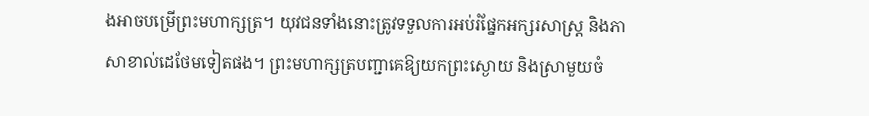ងអាចបម្រើព្រះមហាក្សត្រ។ យុវជនទាំងនោះត្រូវទទួលការអប់រំផ្នែកអក្សរសាស្ត្រ និងភាសាខាល់ដេថែមទៀតផង។ ព្រះមហាក្សត្របញ្ជាគេឱ្យយកព្រះស្ងោយ និងស្រាមួយចំ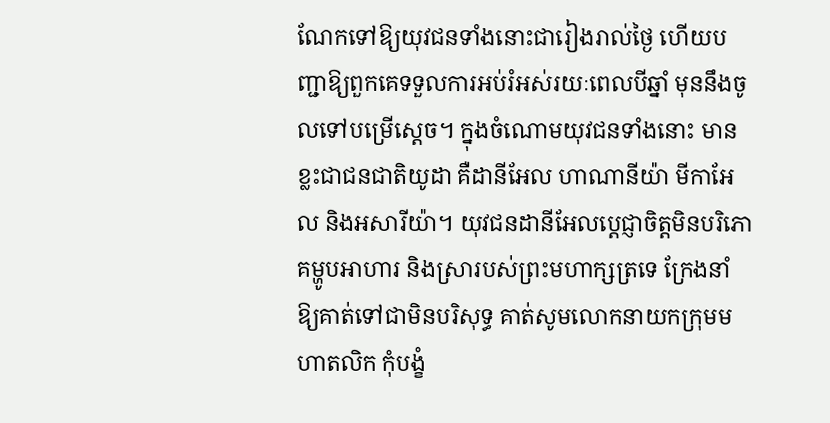ណែកទៅឱ្យយុវជនទាំងនោះជារៀងរាល់ថ្ងៃ ហើយបញ្ជាឱ្យពួកគេទទួលការអប់រំអស់រយៈពេលបីឆ្នាំ មុននឹងចូលទៅបម្រើស្តេច។ ក្នុងចំណោមយុវជនទាំងនោះ មានខ្លះជាជនជាតិយូដា គឺដានីអែល ហាណានីយ៉ា មីកាអែល និងអសារីយ៉ា។ យុវជនដានីអែលប្ដេជ្ញាចិត្តមិនបរិភោគម្ហូបអាហារ និងស្រារបស់ព្រះមហាក្សត្រទេ ក្រែងនាំឱ្យគាត់ទៅជាមិនបរិសុទ្ធ គាត់សូមលោកនាយកក្រុមមហាតលិក កុំបង្ខំ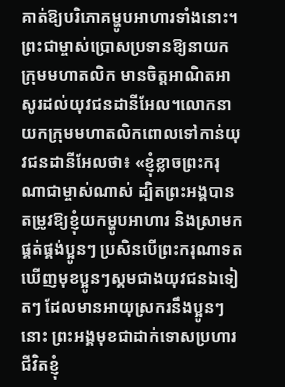គាត់ឱ្យបរិភោគម្ហូបអាហារទាំងនោះ។ ព្រះជាម្ចាស់ប្រោសប្រទានឱ្យនាយកក្រុមមហាតលិក មានចិត្តអាណិតអាសូរដល់យុវជនដានីអែល។លោកនាយកក្រុមមហាតលិកពោលទៅកាន់យុវជនដានីអែលថា៖ «ខ្ញុំខ្លាចព្រះករុណាជាម្ចាស់ណាស់ ដ្បិតព្រះអង្គបានតម្រូវឱ្យខ្ញុំយកម្ហូបអាហារ និងស្រាមកផ្គត់ផ្គង់ប្អូនៗ ប្រសិនបើព្រះករុណាទតឃើញមុខប្អូនៗស្គមជាងយុវជនឯទៀតៗ ដែលមានអាយុស្រករនឹងប្អូនៗនោះ ព្រះអង្គមុខជាដាក់ទោសប្រហារជីវិតខ្ញុំ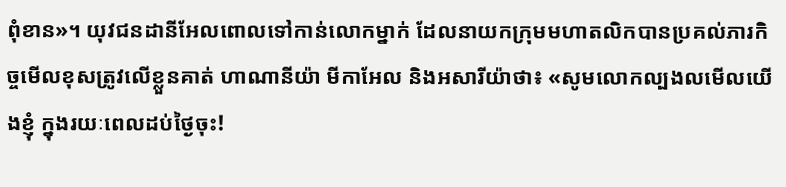ពុំខាន»។ យុវជនដានីអែលពោលទៅកាន់លោកម្នាក់ ដែលនាយកក្រុមមហាតលិកបានប្រគល់ភារកិច្ចមើលខុសត្រូវលើខ្លួនគាត់ ហាណានីយ៉ា មីកាអែល និងអសារីយ៉ាថា៖ «សូមលោកល្បងលមើលយើងខ្ញុំ ក្នុងរយៈពេលដប់ថ្ងៃចុះ!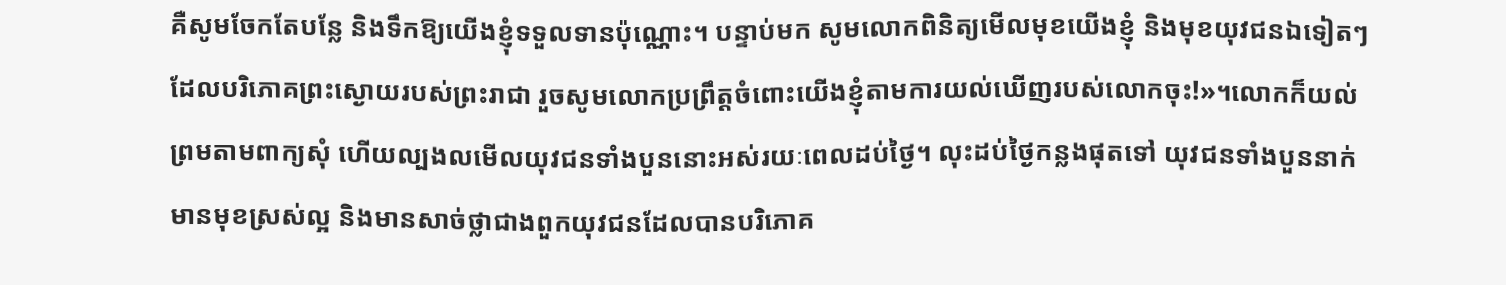គឺសូមចែកតែបន្លែ និងទឹកឱ្យយើងខ្ញុំទទួលទានប៉ុណ្ណោះ។ បន្ទាប់មក សូមលោកពិនិត្យមើលមុខយើងខ្ញុំ និងមុខយុវជនឯទៀតៗដែលបរិភោគព្រះស្ងោយរបស់ព្រះរាជា រួចសូមលោកប្រព្រឹត្តចំពោះយើងខ្ញុំតាមការយល់ឃើញរបស់លោកចុះ!»។លោកក៏យល់ព្រមតាមពាក្យសុំ ហើយល្បងលមើលយុវជនទាំងបួននោះអស់រយៈពេលដប់ថ្ងៃ។ លុះដប់ថ្ងៃកន្លងផុតទៅ យុវជនទាំងបួននាក់មានមុខស្រស់ល្អ និងមានសាច់ថ្លាជាងពួកយុវជនដែលបានបរិភោគ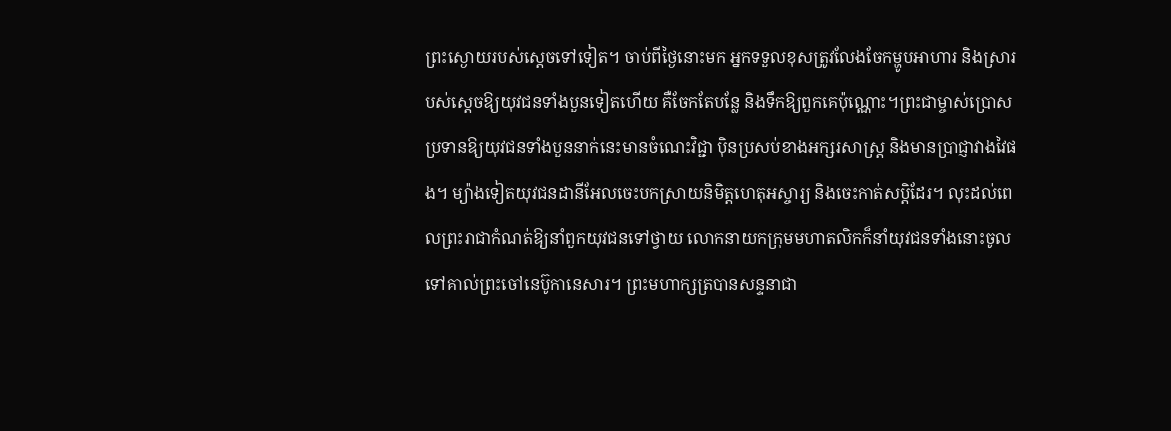ព្រះស្ងោយរបស់ស្តេចទៅទៀត។ ចាប់ពីថ្ងៃនោះមក អ្នកទទួលខុសត្រូវលែងចែកម្ហូបអាហារ និងស្រារបស់ស្តេចឱ្យយុវជនទាំងបួនទៀតហើយ គឺចែកតែបន្លែ និងទឹកឱ្យពួកគេប៉ុណ្ណោះ។ព្រះជាម្ចាស់ប្រោសប្រទានឱ្យយុវជនទាំងបួននាក់នេះមានចំណេះវិជ្ជា ប៉ិនប្រសប់ខាងអក្សរសាស្ត្រ និងមានប្រាជ្ញាវាងវៃផង។ ម្យ៉ាងទៀតយុវជនដានីអែលចេះបកស្រាយនិមិត្តហេតុអស្ចារ្យ និងចេះកាត់សប្ដិដែរ។ លុះដល់ពេលព្រះរាជាកំណត់ឱ្យនាំពួកយុវជនទៅថ្វាយ លោកនាយកក្រុមមហាតលិកក៏នាំយុវជនទាំងនោះចូលទៅគាល់ព្រះចៅនេប៊ូកានេសារ។ ព្រះមហាក្សត្របានសន្ទនាជា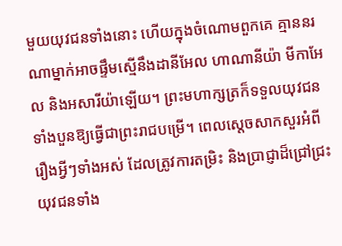មួយយុវជនទាំងនោះ ហើយក្នុងចំណោមពួកគេ គ្មាននរណាម្នាក់អាចផ្ទឹមស្មើនឹងដានីអែល ហាណានីយ៉ា មីកាអែល និងអសារីយ៉ាឡើយ។ ព្រះមហាក្សត្រក៏ទទួលយុវជនទាំងបួនឱ្យធ្វើជាព្រះរាជបម្រើ។ ពេលស្តេចសាកសួរអំពីរឿងអ្វីៗទាំងអស់ ដែលត្រូវការតម្រិះ និងប្រាជ្ញាដ៏ជ្រៅជ្រះ យុវជនទាំង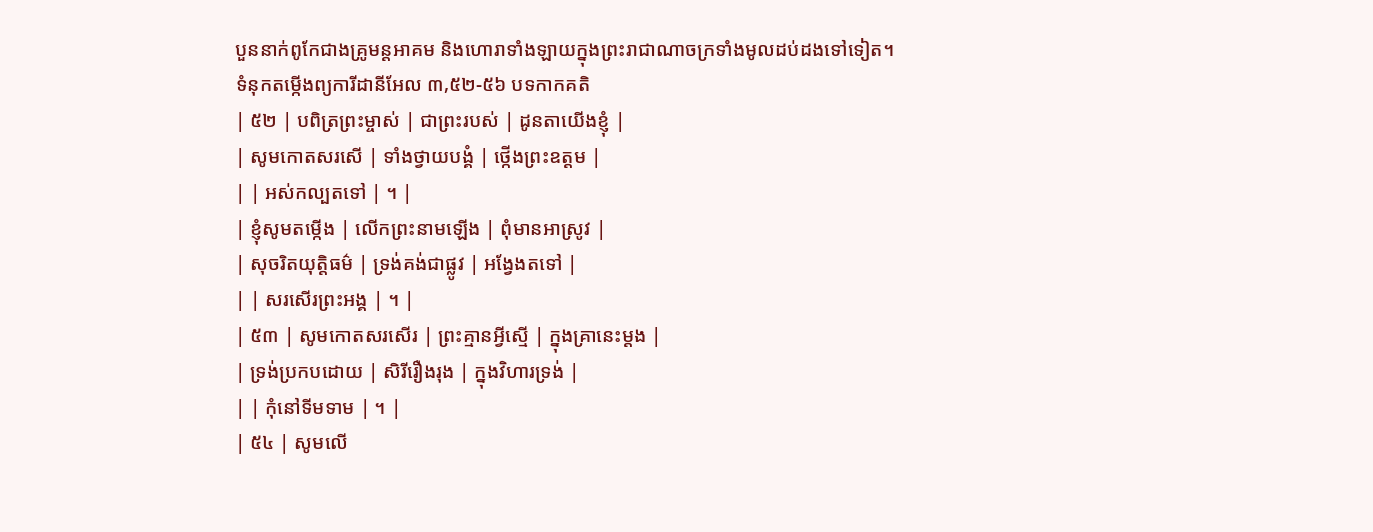បួននាក់ពូកែជាងគ្រូមន្តអាគម និងហោរាទាំងឡាយក្នុងព្រះរាជាណាចក្រទាំងមូលដប់ដងទៅទៀត។
ទំនុកតម្កើងព្យការីដានីអែល ៣,៥២-៥៦ បទកាកគតិ
| ៥២ | បពិត្រព្រះម្ចាស់ | ជាព្រះរបស់ | ដូនតាយើងខ្ញុំ |
| សូមកោតសរសើ | ទាំងថ្វាយបង្គំ | ថ្កើងព្រះឧត្តម |
| | អស់កល្បតទៅ | ។ |
| ខ្ញុំសូមតម្កើង | លើកព្រះនាមឡើង | ពុំមានអាស្រូវ |
| សុចរិតយុត្តិធម៌ | ទ្រង់គង់ជាផ្លូវ | អង្វែងតទៅ |
| | សរសើរព្រះអង្គ | ។ |
| ៥៣ | សូមកោតសរសើរ | ព្រះគ្មានអ្វីស្មើ | ក្នុងគ្រានេះម្តង |
| ទ្រង់ប្រកបដោយ | សិរីរឿងរុង | ក្នុងវិហារទ្រង់ |
| | កុំនៅទីមទាម | ។ |
| ៥៤ | សូមលើ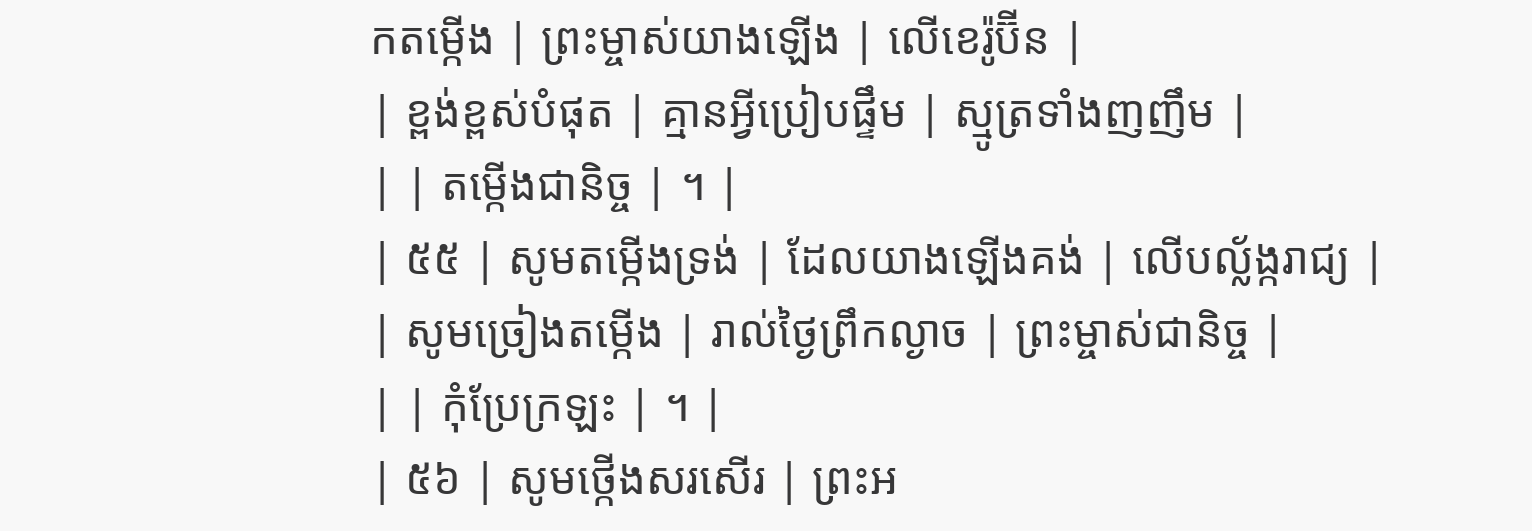កតម្កើង | ព្រះម្ចាស់យាងឡើង | លើខេរ៉ូប៊ីន |
| ខ្ពង់ខ្ពស់បំផុត | គ្មានអ្វីប្រៀបផ្ទឹម | ស្មូត្រទាំងញញឹម |
| | តម្កើងជានិច្ច | ។ |
| ៥៥ | សូមតម្កើងទ្រង់ | ដែលយាងឡើងគង់ | លើបល្ល័ង្ករាជ្យ |
| សូមច្រៀងតម្កើង | រាល់ថ្ងៃព្រឹកល្ងាច | ព្រះម្ចាស់ជានិច្ច |
| | កុំប្រែក្រឡះ | ។ |
| ៥៦ | សូមថ្កើងសរសើរ | ព្រះអ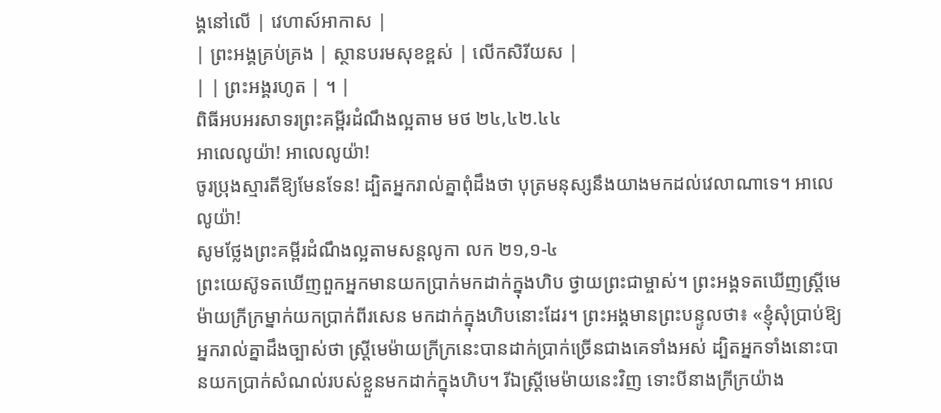ង្គនៅលើ | វេហាស៍អាកាស |
| ព្រះអង្គគ្រប់គ្រង | ស្ថានបរមសុខខ្ពស់ | លើកសិរីយស |
| | ព្រះអង្គរហូត | ។ |
ពិធីអបអរសាទរព្រះគម្ពីរដំណឹងល្អតាម មថ ២៤,៤២.៤៤
អាលេលូយ៉ា! អាលេលូយ៉ា!
ចូរប្រុងស្មារតីឱ្យមែនទែន! ដ្បិតអ្នករាល់គ្នាពុំដឹងថា បុត្រមនុស្សនឹងយាងមកដល់វេលាណាទេ។ អាលេលូយ៉ា!
សូមថ្លែងព្រះគម្ពីរដំណឹងល្អតាមសន្តលូកា លក ២១,១-៤
ព្រះយេស៊ូទតឃើញពួកអ្នកមានយកប្រាក់មកដាក់ក្នុងហិប ថ្វាយព្រះជាម្ចាស់។ ព្រះអង្គទតឃើញស្ត្រីមេម៉ាយក្រីក្រម្នាក់យកប្រាក់ពីរសេន មកដាក់ក្នុងហិបនោះដែរ។ ព្រះអង្គមានព្រះបន្ទូលថា៖ «ខ្ញុំសុំប្រាប់ឱ្យអ្នករាល់គ្នាដឹងច្បាស់ថា ស្ត្រីមេម៉ាយក្រីក្រនេះបានដាក់ប្រាក់ច្រើនជាងគេទាំងអស់ ដ្បិតអ្នកទាំងនោះបានយកប្រាក់សំណល់របស់ខ្លួនមកដាក់ក្នុងហិប។ រីឯស្ត្រីមេម៉ាយនេះវិញ ទោះបីនាងក្រីក្រយ៉ាង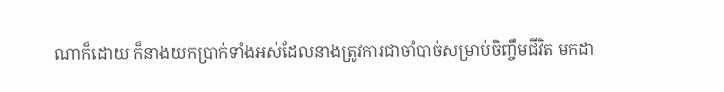ណាក៏ដោយ ក៏នាងយកប្រាក់ទាំងអស់ដែលនាងត្រូវការជាចាំបាច់សម្រាប់ចិញ្ចឹមជីវិត មកដា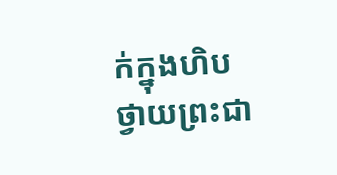ក់ក្នុងហិបថ្វាយព្រះជា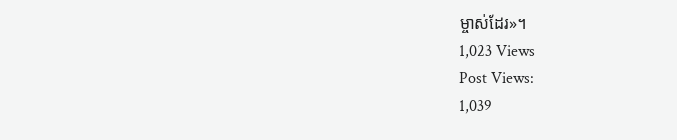ម្ចាស់ដែរ»។
1,023 Views
Post Views:
1,039